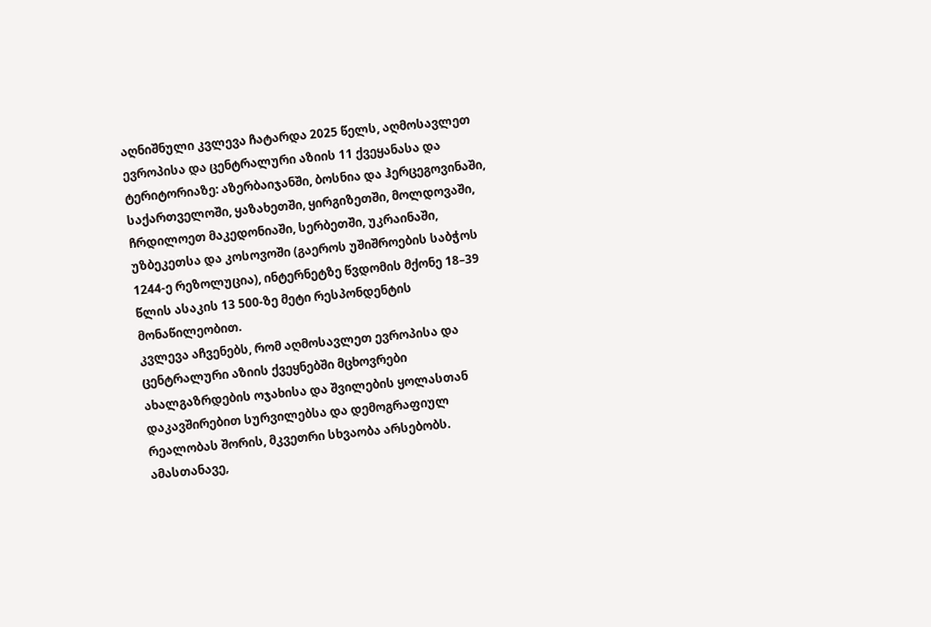აღნიშნული კვლევა ჩატარდა 2025 წელს, აღმოსავლეთ ევროპისა და ცენტრალური აზიის 11 ქვეყანასა და ტერიტორიაზე: აზერბაიჯანში, ბოსნია და ჰერცეგოვინაში, საქართველოში, ყაზახეთში, ყირგიზეთში, მოლდოვაში, ჩრდილოეთ მაკედონიაში, სერბეთში, უკრაინაში, უზბეკეთსა და კოსოვოში (გაეროს უშიშროების საბჭოს 1244-ე რეზოლუცია), ინტერნეტზე წვდომის მქონე 18–39 წლის ასაკის 13 500-ზე მეტი რესპონდენტის მონაწილეობით.
კვლევა აჩვენებს, რომ აღმოსავლეთ ევროპისა და ცენტრალური აზიის ქვეყნებში მცხოვრები ახალგაზრდების ოჯახისა და შვილების ყოლასთან დაკავშირებით სურვილებსა და დემოგრაფიულ რეალობას შორის, მკვეთრი სხვაობა არსებობს.
ამასთანავე,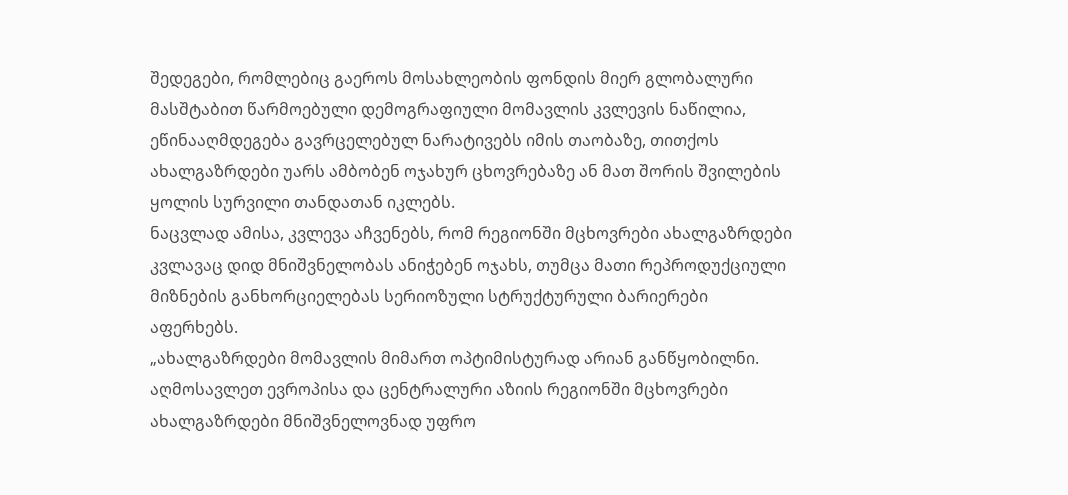შედეგები, რომლებიც გაეროს მოსახლეობის ფონდის მიერ გლობალური მასშტაბით წარმოებული დემოგრაფიული მომავლის კვლევის ნაწილია, ეწინააღმდეგება გავრცელებულ ნარატივებს იმის თაობაზე, თითქოს ახალგაზრდები უარს ამბობენ ოჯახურ ცხოვრებაზე ან მათ შორის შვილების ყოლის სურვილი თანდათან იკლებს.
ნაცვლად ამისა, კვლევა აჩვენებს, რომ რეგიონში მცხოვრები ახალგაზრდები კვლავაც დიდ მნიშვნელობას ანიჭებენ ოჯახს, თუმცა მათი რეპროდუქციული მიზნების განხორციელებას სერიოზული სტრუქტურული ბარიერები აფერხებს.
„ახალგაზრდები მომავლის მიმართ ოპტიმისტურად არიან განწყობილნი. აღმოსავლეთ ევროპისა და ცენტრალური აზიის რეგიონში მცხოვრები ახალგაზრდები მნიშვნელოვნად უფრო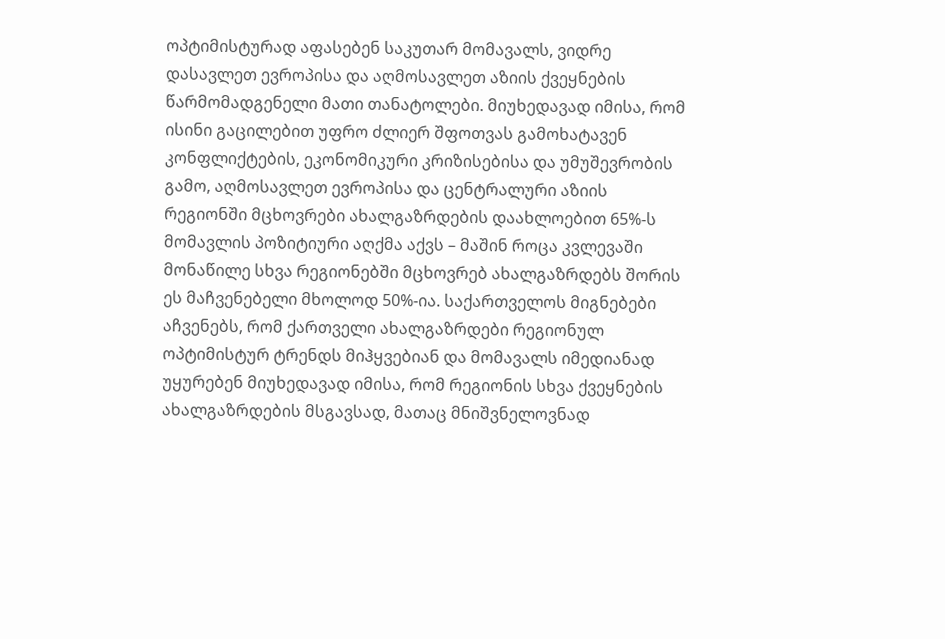ოპტიმისტურად აფასებენ საკუთარ მომავალს, ვიდრე დასავლეთ ევროპისა და აღმოსავლეთ აზიის ქვეყნების წარმომადგენელი მათი თანატოლები. მიუხედავად იმისა, რომ ისინი გაცილებით უფრო ძლიერ შფოთვას გამოხატავენ კონფლიქტების, ეკონომიკური კრიზისებისა და უმუშევრობის გამო, აღმოსავლეთ ევროპისა და ცენტრალური აზიის რეგიონში მცხოვრები ახალგაზრდების დაახლოებით 65%-ს მომავლის პოზიტიური აღქმა აქვს – მაშინ როცა კვლევაში მონაწილე სხვა რეგიონებში მცხოვრებ ახალგაზრდებს შორის ეს მაჩვენებელი მხოლოდ 50%-ია. საქართველოს მიგნებები აჩვენებს, რომ ქართველი ახალგაზრდები რეგიონულ ოპტიმისტურ ტრენდს მიჰყვებიან და მომავალს იმედიანად უყურებენ მიუხედავად იმისა, რომ რეგიონის სხვა ქვეყნების ახალგაზრდების მსგავსად, მათაც მნიშვნელოვნად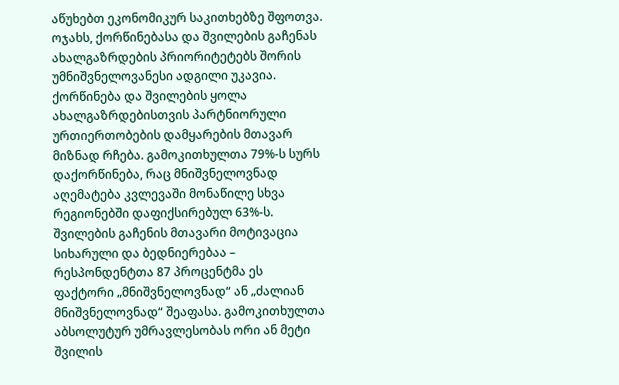აწუხებთ ეკონომიკურ საკითხებზე შფოთვა.
ოჯახს, ქორწინებასა და შვილების გაჩენას ახალგაზრდების პრიორიტეტებს შორის უმნიშვნელოვანესი ადგილი უკავია. ქორწინება და შვილების ყოლა ახალგაზრდებისთვის პარტნიორული ურთიერთობების დამყარების მთავარ მიზნად რჩება. გამოკითხულთა 79%-ს სურს დაქორწინება, რაც მნიშვნელოვნად აღემატება კვლევაში მონაწილე სხვა რეგიონებში დაფიქსირებულ 63%-ს. შვილების გაჩენის მთავარი მოტივაცია სიხარული და ბედნიერებაა – რესპონდენტთა 87 პროცენტმა ეს ფაქტორი „მნიშვნელოვნად“ ან „ძალიან მნიშვნელოვნად“ შეაფასა. გამოკითხულთა აბსოლუტურ უმრავლესობას ორი ან მეტი შვილის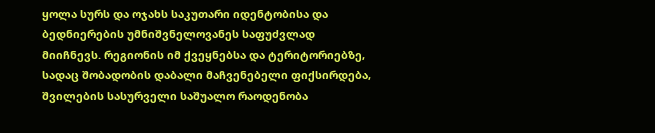ყოლა სურს და ოჯახს საკუთარი იდენტობისა და ბედნიერების უმნიშვნელოვანეს საფუძვლად მიიჩნევს. რეგიონის იმ ქვეყნებსა და ტერიტორიებზე, სადაც შობადობის დაბალი მაჩვენებელი ფიქსირდება, შვილების სასურველი საშუალო რაოდენობა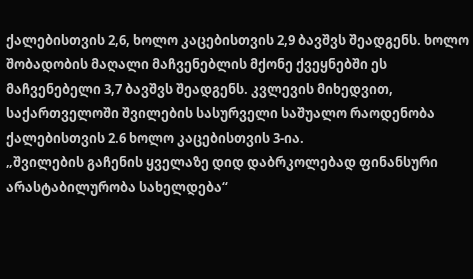ქალებისთვის 2,6, ხოლო კაცებისთვის 2,9 ბავშვს შეადგენს. ხოლო შობადობის მაღალი მაჩვენებლის მქონე ქვეყნებში ეს მაჩვენებელი 3,7 ბავშვს შეადგენს. კვლევის მიხედვით, საქართველოში შვილების სასურველი საშუალო რაოდენობა ქალებისთვის 2.6 ხოლო კაცებისთვის 3-ია.
„შვილების გაჩენის ყველაზე დიდ დაბრკოლებად ფინანსური არასტაბილურობა სახელდება“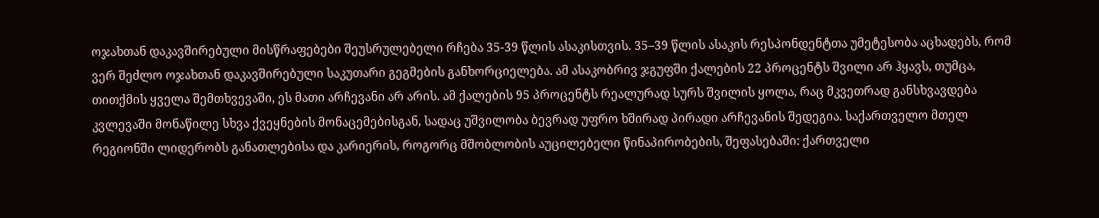ოჯახთან დაკავშირებული მისწრაფებები შეუსრულებელი რჩება 35-39 წლის ასაკისთვის. 35–39 წლის ასაკის რესპონდენტთა უმეტესობა აცხადებს, რომ ვერ შეძლო ოჯახთან დაკავშირებული საკუთარი გეგმების განხორციელება. ამ ასაკობრივ ჯგუფში ქალების 22 პროცენტს შვილი არ ჰყავს, თუმცა, თითქმის ყველა შემთხვევაში, ეს მათი არჩევანი არ არის. ამ ქალების 95 პროცენტს რეალურად სურს შვილის ყოლა, რაც მკვეთრად განსხვავდება კვლევაში მონაწილე სხვა ქვეყნების მონაცემებისგან, სადაც უშვილობა ბევრად უფრო ხშირად პირადი არჩევანის შედეგია. საქართველო მთელ რეგიონში ლიდერობს განათლებისა და კარიერის, როგორც მშობლობის აუცილებელი წინაპირობების, შეფასებაში: ქართველი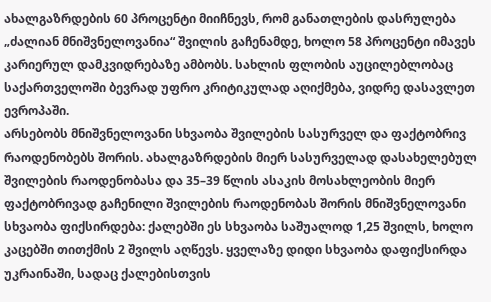ახალგაზრდების 60 პროცენტი მიიჩნევს, რომ განათლების დასრულება „ძალიან მნიშვნელოვანია“ შვილის გაჩენამდე, ხოლო 58 პროცენტი იმავეს კარიერულ დამკვიდრებაზე ამბობს. სახლის ფლობის აუცილებლობაც საქართველოში ბევრად უფრო კრიტიკულად აღიქმება, ვიდრე დასავლეთ ევროპაში.
არსებობს მნიშვნელოვანი სხვაობა შვილების სასურველ და ფაქტობრივ რაოდენობებს შორის. ახალგაზრდების მიერ სასურველად დასახელებულ შვილების რაოდენობასა და 35–39 წლის ასაკის მოსახლეობის მიერ ფაქტობრივად გაჩენილი შვილების რაოდენობას შორის მნიშვნელოვანი სხვაობა ფიქსირდება: ქალებში ეს სხვაობა საშუალოდ 1,25 შვილს, ხოლო კაცებში თითქმის 2 შვილს აღწევს. ყველაზე დიდი სხვაობა დაფიქსირდა უკრაინაში, სადაც ქალებისთვის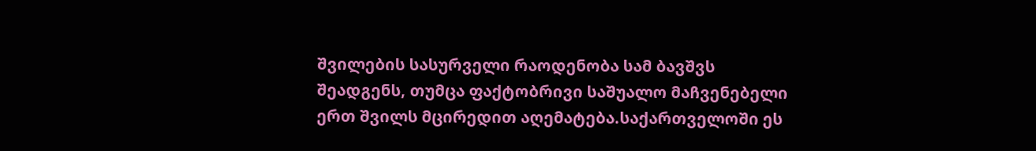შვილების სასურველი რაოდენობა სამ ბავშვს შეადგენს, თუმცა ფაქტობრივი საშუალო მაჩვენებელი ერთ შვილს მცირედით აღემატება.საქართველოში ეს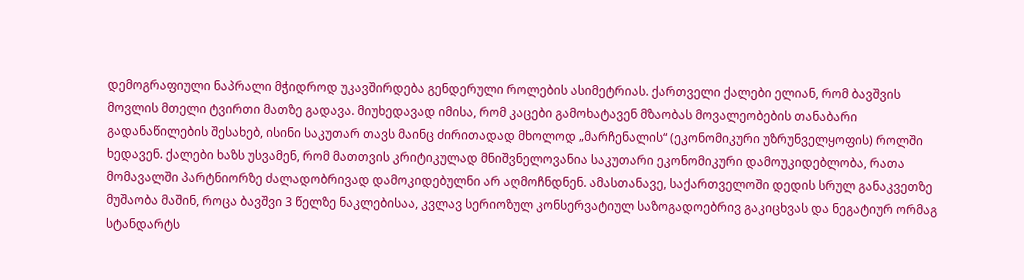დემოგრაფიული ნაპრალი მჭიდროდ უკავშირდება გენდერული როლების ასიმეტრიას. ქართველი ქალები ელიან, რომ ბავშვის მოვლის მთელი ტვირთი მათზე გადავა. მიუხედავად იმისა, რომ კაცები გამოხატავენ მზაობას მოვალეობების თანაბარი გადანაწილების შესახებ, ისინი საკუთარ თავს მაინც ძირითადად მხოლოდ „მარჩენალის“ (ეკონომიკური უზრუნველყოფის) როლში ხედავენ. ქალები ხაზს უსვამენ, რომ მათთვის კრიტიკულად მნიშვნელოვანია საკუთარი ეკონომიკური დამოუკიდებლობა, რათა მომავალში პარტნიორზე ძალადობრივად დამოკიდებულნი არ აღმოჩნდნენ. ამასთანავე, საქართველოში დედის სრულ განაკვეთზე მუშაობა მაშინ, როცა ბავშვი 3 წელზე ნაკლებისაა, კვლავ სერიოზულ კონსერვატიულ საზოგადოებრივ გაკიცხვას და ნეგატიურ ორმაგ სტანდარტს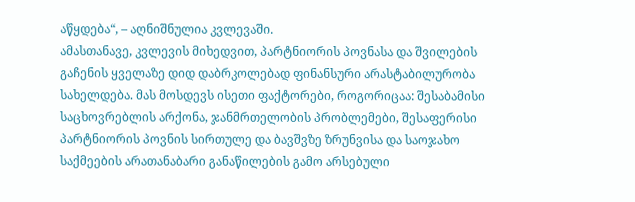აწყდება“, – აღნიშნულია კვლევაში.
ამასთანავე, კვლევის მიხედვით, პარტნიორის პოვნასა და შვილების გაჩენის ყველაზე დიდ დაბრკოლებად ფინანსური არასტაბილურობა სახელდება. მას მოსდევს ისეთი ფაქტორები, როგორიცაა: შესაბამისი საცხოვრებლის არქონა, ჯანმრთელობის პრობლემები, შესაფერისი პარტნიორის პოვნის სირთულე და ბავშვზე ზრუნვისა და საოჯახო საქმეების არათანაბარი განაწილების გამო არსებული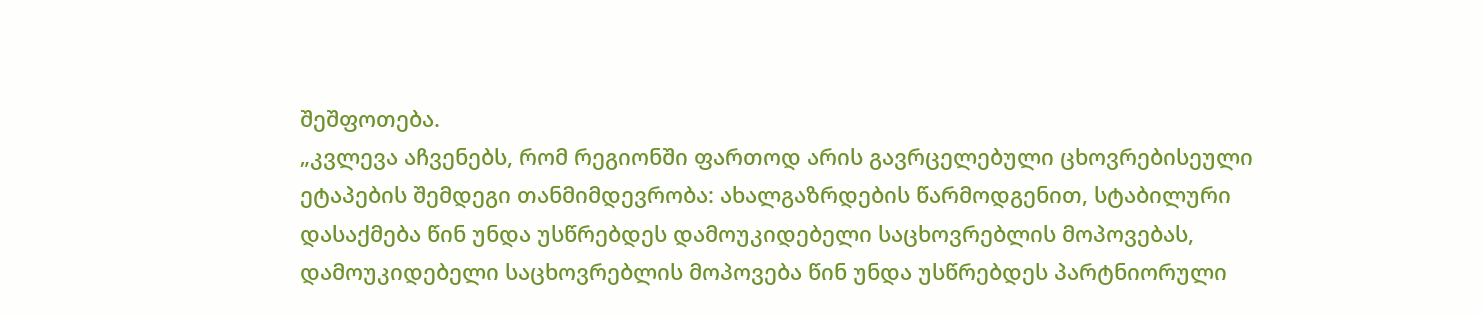შეშფოთება.
„კვლევა აჩვენებს, რომ რეგიონში ფართოდ არის გავრცელებული ცხოვრებისეული ეტაპების შემდეგი თანმიმდევრობა: ახალგაზრდების წარმოდგენით, სტაბილური დასაქმება წინ უნდა უსწრებდეს დამოუკიდებელი საცხოვრებლის მოპოვებას, დამოუკიდებელი საცხოვრებლის მოპოვება წინ უნდა უსწრებდეს პარტნიორული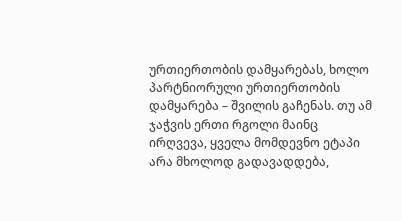ურთიერთობის დამყარებას, ხოლო პარტნიორული ურთიერთობის დამყარება – შვილის გაჩენას. თუ ამ ჯაჭვის ერთი რგოლი მაინც ირღვევა, ყველა მომდევნო ეტაპი არა მხოლოდ გადავადდება,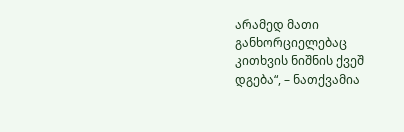არამედ მათი განხორციელებაც კითხვის ნიშნის ქვეშ დგება“, – ნათქვამია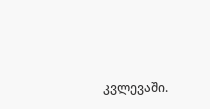კვლევაში.